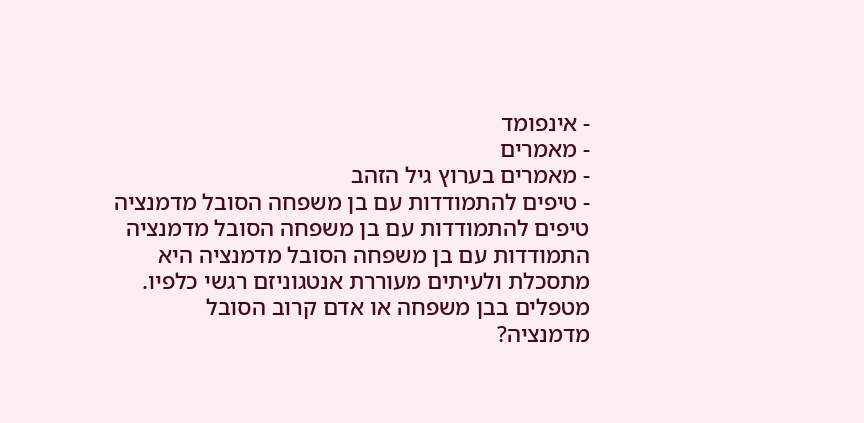- אינפומד
- מאמרים
- מאמרים בערוץ גיל הזהב
- טיפים להתמודדות עם בן משפחה הסובל מדמנציה
טיפים להתמודדות עם בן משפחה הסובל מדמנציה
התמודדות עם בן משפחה הסובל מדמנציה היא מתסכלת ולעיתים מעוררת אנטגוניזם רגשי כלפיו. מטפלים בבן משפחה או אדם קרוב הסובל מדמנציה?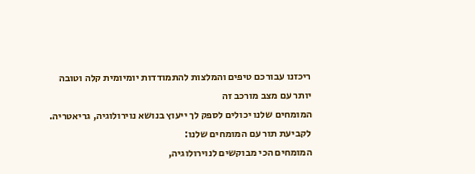ריכזנו עבורכם טיפים והמלצות להתמודדות יומיומית קלה וטובה יותר עם מצב מורכב זה
המומחים שלנו יכולים לספק לך ייעוץ בנושא נוירולוגיה, גריאטריה. לקביעת תור עם המומחים שלנו:
המומחים הכי מבוקשים לנוירולוגיה,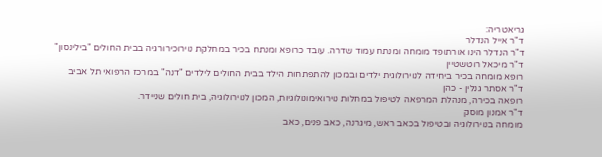גריאטריה:
ד"ר אייל הנדלר
ד"ר הנדלר הינו אורתופד מומחה ומנתח עמוד שדרה. עובד כרופא ומנתח בכיר במחלקת נוירוכירורגיה בבית החולים "בילינסון"
ד"ר מיכאל רוטשטיין
רופא מומחה בכיר ביחידה לנוירולוגית ילדים ובמכון להתפתחות הילד בבית החולים לילדים "דנה" במרכז הרפואי תל אביב
ד"ר אסתר גנלין - כהן
רופאה בכירה, מנהלת המרפאה לטיפול במחלות נוירואימונולוגיות, המכון לנוירולוגיה, בית חולים שניידר.
ד"ר אמנון מוסק
מומחה בנוירולוגיה ובטיפול בכאב ראש, מיגרנה, כאב פנים, כאב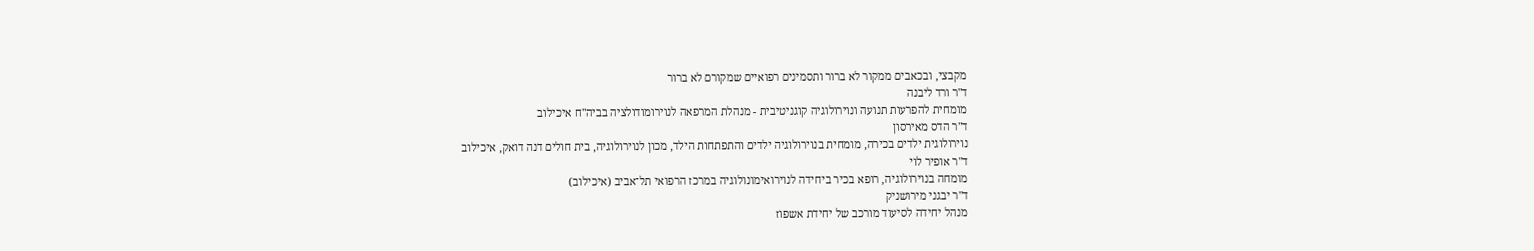מקבצי, ובכאבים ממקור לא ברור ותסמינים רפואיים שמקורם לא ברור
ד"ר ורד ליבנה
מומחית להפרעות תנועה ונוירולוגיה קוגניטיבית - מנהלת המרפאה לנוירומודולציה בביה"ח איכילוב
ד"ר הדס מאירסון
נוירולוגית ילדים בכירה, מומחית בנוירולוגיה ילדים והתפתחות הילד, מכון לנוירולוגיה, בית חולים דנה דואק, איכילוב
ד"ר אופיר לוי
מומחה בנוירולוגיה, רופא בכיר ביחידה לנוירואימונולוגיה במרכז הרפואי תל־אביב (איכילוב)
ד"ר יבגני מירושניק
מנהל יחידה לסיעוד מורכב של יחידת אשפוז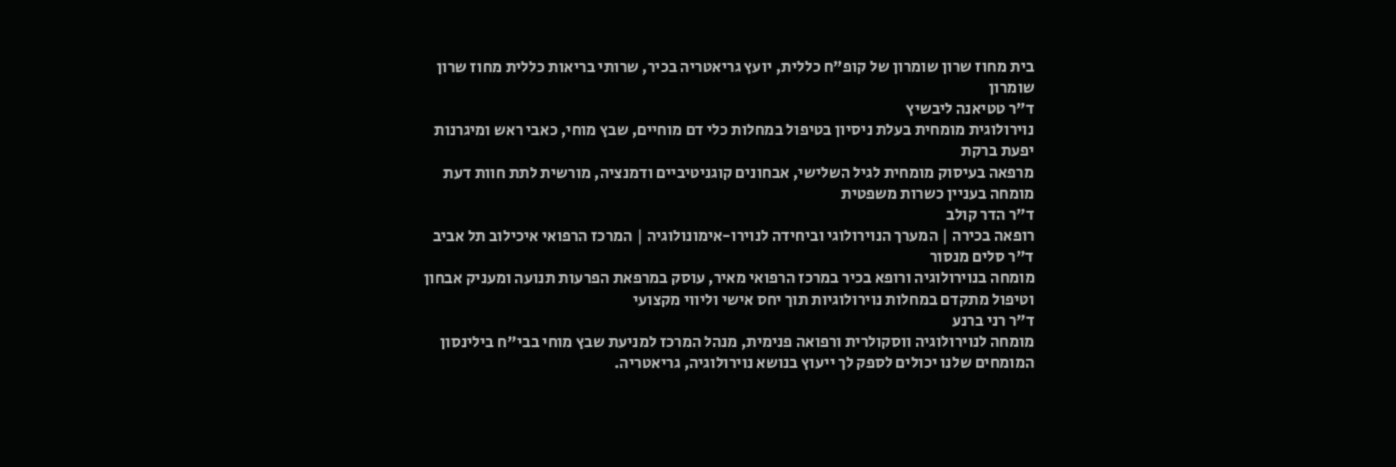בית מחוז שרון שומרון של קופ"ח כללית, יועץ גריאטריה בכיר, שרותי בריאות כללית מחוז שרון שומרון
ד"ר טטיאנה ליבשיץ
נוירולוגית מומחית בעלת ניסיון בטיפול במחלות כלי דם מוחיים, שבץ מוחי, כאבי ראש ומיגרנות
יפעת ברקת
מרפאה בעיסוק מומחית לגיל השלישי, אבחונים קוגניטיביים ודמנציה, מורשית לתת חוות דעת מומחה בעניין כשרות משפטית
ד"ר הדר קולב
רופאה בכירה | המערך הנוירולוגי וביחידה לנוירו-אימונולוגיה | המרכז הרפואי איכילוב תל אביב
ד"ר סלים מנסור
מומחה בנוירולוגיה ורופא בכיר במרכז הרפואי מאיר, עוסק במרפאת הפרעות תנועה ומעניק אבחון וטיפול מתקדם במחלות נוירולוגיות תוך יחס אישי וליווי מקצועי
ד"ר רני ברנע
מומחה לנוירולוגיה ווסקולרית ורפואה פנימית, מנהל המרכז למניעת שבץ מוחי בבי"ח בילינסון
המומחים שלנו יכולים לספק לך ייעוץ בנושא נוירולוגיה, גריאטריה.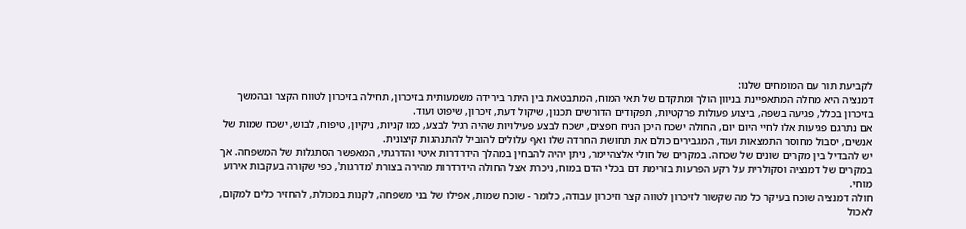לקביעת תור עם המומחים שלנו:
דמנציה היא מחלה המתאפיינת בניוון הולך ומתקדם של תאי המוח, המתבטאת בין היתר בירידה משמעותית בזיכרון, תחילה בזיכרון לטווח הקצר ובהמשך בזיכרון בכלל, פגיעה בשפה, ביצוע פעולות פרקטיות, תפקודים הדורשים תכנון, שיקול דעת, זיכרון, שיפוט ועוד.
אם נתרגם פגיעות אלו לחיי היום יום, החולה ישכח היכן הניח חפצים, ישכח לבצע פעילויות שהיה רגיל לבצע, כמו קניות, ניקיון, טיפוח, לבוש, ישכח שמות של אנשים, יסבול מחוסר התמצאות ועוד, המגבירים כולם את תחושת החרדה שלו ואף עלולים להוביל להתנהגות קיצונית.
יש להבדיל בין מקרים שונים של שכחה. במקרים של חולי אלצהיימר, ניתן יהיה להבחין במהלך הידרדרות איטי והדרגתי, המאפשר הסתגלות של המשפחה. אך במקרים של דמנציה וסקולרית על רקע הפרעות בזרימת דם בכלי הדם במוח, ניכרת אצל החולה הידרדרות מהירה בצורת 'מדרגות', כפי שקורה בעקבות אירוע מוחי.
חולה דמנציה שוכח בעיקר כל מה שקשור לזיכרון לטווה קצר וזיכרון עבודה, כלומר - שוכח שמות, אפילו של בני משפחה, לקנות במכולת, להחזיר כלים למקום, לאכול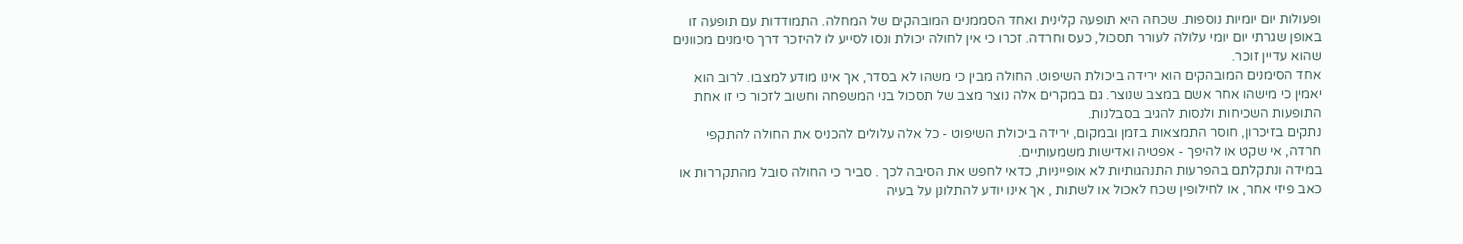ופעולות יום יומיות נוספות. שכחה היא תופעה קלינית ואחד הסממנים המובהקים של המחלה. התמודדות עם תופעה זו באופן שגרתי יום יומי עלולה לעורר תסכול, כעס וחרדה. זכרו כי אין לחולה יכולת ונסו לסייע לו להיזכר דרך סימנים מכוונים שהוא עדיין זוכר.
אחד הסימנים המובהקים הוא ירידה ביכולת השיפוט. החולה מבין כי משהו לא בסדר, אך אינו מודע למצבו. לרוב הוא יאמין כי מישהו אחר אשם במצב שנוצר. גם במקרים אלה נוצר מצב של תסכול בני המשפחה וחשוב לזכור כי זו אחת התופעות השכיחות ולנסות להגיב בסבלנות.
נתקים בזיכרון, חוסר התמצאות בזמן ובמקום, ירידה ביכולת השיפוט - כל אלה עלולים להכניס את החולה להתקפי חרדה, אי שקט או להיפך - אפטיה ואדישות משמעותיים.
במידה ונתקלתם בהפרעות התנהגותיות לא אופייניות, כדאי לחפש את הסיבה לכך . סביר כי החולה סובל מהתקררות או כאב פיזי אחר, או לחילופין שכח לאכול או לשתות , אך אינו יודע להתלונן על בעיה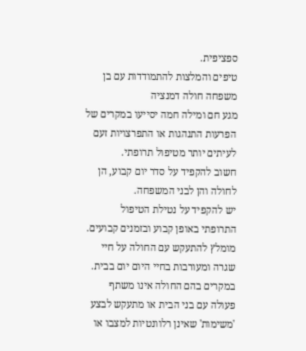ספציפית.
טיפים והמלצות להתמודדות עם בן משפחה חולה דמנציה
מגע חם ומילה חמה יסייעו במקרים של הפרעות התנהגות או התפרצויות זעם לעיתים יותר מטיפול תרופתי.
חשוב להקפיד על סדר יום קבוע, הן לחולה והן לבני המשפחה.
יש להקפיד על נטילת הטיפול התרופתי באופן קבוע ובזמנים קבועים.
מומלץ להתעקש עם החולה על חיי שגרה ומעורבות בחיי היום יום בבית.
במקרים בהם החולה אינו משתף פעולה עם בני הבית או מתעקש לבצע 'משימות' שאינן רלוונטיות למצבו או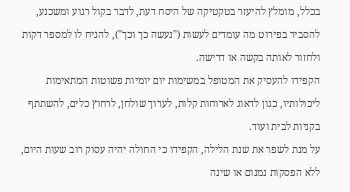בכלל, מומלץ להיעזר בטקטיקה של היסח דעת, לדבר בקול רגוע ומשכנע, להסביר בפירוט מה עומדים לעשות ("נעשה כך וכך"), להניח לו למספר דקות ולחזור לאותה בקשה או דרישה.
הקפידו להעסיק את המטופל במשימות יום יומיות פשוטות המתאימות ליכולותיו, כגון לדאוג לארוחות קלות, לערוך שולחן, לרחוץ כלים, להשתתף בקניות לבית ועוד.
על מנת לשפר את שנת הלילה, הקפידו כי החולה יהיה עסוק רוב שעות היום, ללא הפסקות נמנום או שינה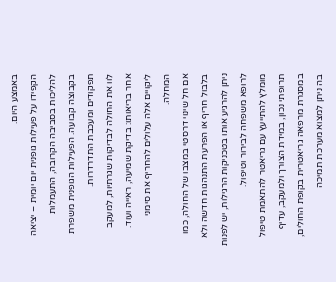באמצע היום.
הקפידו על פעילות גופנית יום יומית – יציאה להליכות בסביבה הקרובה, התעמלות בקבוצה קבועה. הפעילות הגופנית משפרת תפקודים ומעכבת התדרדרות.
לוו את החולה לבדיקות שגרתיות, למעקב אחר בריאותו: בדיקת שמיעה, ראייה ועוד. ליקויים אלה עלולים להחריף את סימני המחלה.
אם חל שינוי דרסטי במצבו של החולה, כמו בלבול חריף או הפרעת התנהגות חדשה ולא ניתן להרגיע אותו בטכניקות הרגילות, יש לפנות לרופא משפחה לבירור וטיפול.
מומלץ להתייעץ עם גריאטר להתאמת טיפול תרופתי נכון, במידת הצורך ולמעקב, עדיף במסגרת מרפאה גריאטרית בקופת החולים, בה ניתן למצוא מערכת תמיכה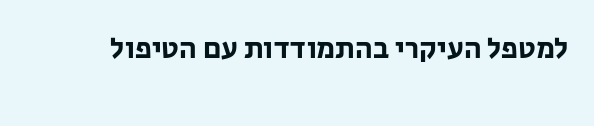למטפל העיקרי בהתמודדות עם הטיפול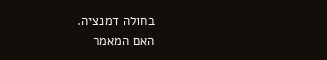בחולה דמנציה.
האם המאמר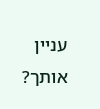עניין אותך?